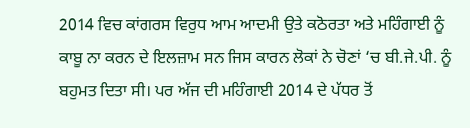2014 ਵਿਚ ਕਾਂਗਰਸ ਵਿਰੁਧ ਆਮ ਆਦਮੀ ਉਤੇ ਕਠੋਰਤਾ ਅਤੇ ਮਹਿੰਗਾਈ ਨੂੰ ਕਾਬੂ ਨਾ ਕਰਨ ਦੇ ਇਲਜ਼ਾਮ ਸਨ ਜਿਸ ਕਾਰਨ ਲੋਕਾਂ ਨੇ ਚੋਣਾਂ ‘ਚ ਬੀ.ਜੇ.ਪੀ. ਨੂੰ ਬਹੁਮਤ ਦਿਤਾ ਸੀ। ਪਰ ਅੱਜ ਦੀ ਮਹਿੰਗਾਈ 2014 ਦੇ ਪੱਧਰ ਤੋਂ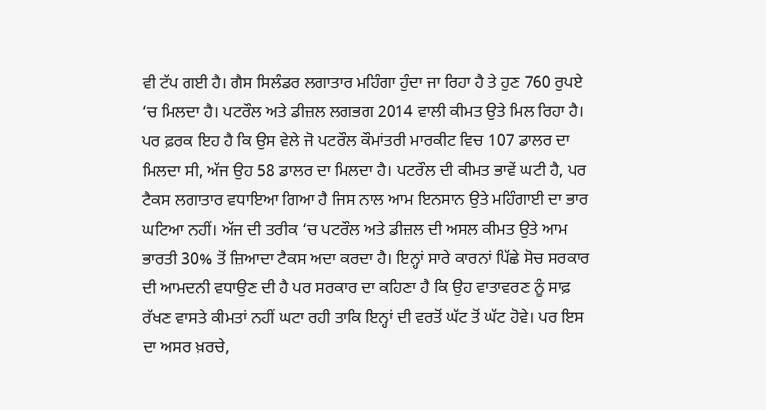ਵੀ ਟੱਪ ਗਈ ਹੈ। ਗੈਸ ਸਿਲੰਡਰ ਲਗਾਤਾਰ ਮਹਿੰਗਾ ਹੁੰਦਾ ਜਾ ਰਿਹਾ ਹੈ ਤੇ ਹੁਣ 760 ਰੁਪਏ ‘ਚ ਮਿਲਦਾ ਹੈ। ਪਟਰੌਲ ਅਤੇ ਡੀਜ਼ਲ ਲਗਭਗ 2014 ਵਾਲੀ ਕੀਮਤ ਉਤੇ ਮਿਲ ਰਿਹਾ ਹੈ। ਪਰ ਫ਼ਰਕ ਇਹ ਹੈ ਕਿ ਉਸ ਵੇਲੇ ਜੋ ਪਟਰੌਲ ਕੌਮਾਂਤਰੀ ਮਾਰਕੀਟ ਵਿਚ 107 ਡਾਲਰ ਦਾ ਮਿਲਦਾ ਸੀ, ਅੱਜ ਉਹ 58 ਡਾਲਰ ਦਾ ਮਿਲਦਾ ਹੈ। ਪਟਰੌਲ ਦੀ ਕੀਮਤ ਭਾਵੇਂ ਘਟੀ ਹੈ, ਪਰ ਟੈਕਸ ਲਗਾਤਾਰ ਵਧਾਇਆ ਗਿਆ ਹੈ ਜਿਸ ਨਾਲ ਆਮ ਇਨਸਾਨ ਉਤੇ ਮਹਿੰਗਾਈ ਦਾ ਭਾਰ ਘਟਿਆ ਨਹੀਂ। ਅੱਜ ਦੀ ਤਰੀਕ ‘ਚ ਪਟਰੌਲ ਅਤੇ ਡੀਜ਼ਲ ਦੀ ਅਸਲ ਕੀਮਤ ਉਤੇ ਆਮ ਭਾਰਤੀ 30% ਤੋਂ ਜ਼ਿਆਦਾ ਟੈਕਸ ਅਦਾ ਕਰਦਾ ਹੈ। ਇਨ੍ਹਾਂ ਸਾਰੇ ਕਾਰਨਾਂ ਪਿੱਛੇ ਸੋਚ ਸਰਕਾਰ ਦੀ ਆਮਦਨੀ ਵਧਾਉਣ ਦੀ ਹੈ ਪਰ ਸਰਕਾਰ ਦਾ ਕਹਿਣਾ ਹੈ ਕਿ ਉਹ ਵਾਤਾਵਰਣ ਨੂੰ ਸਾਫ਼ ਰੱਖਣ ਵਾਸਤੇ ਕੀਮਤਾਂ ਨਹੀਂ ਘਟਾ ਰਹੀ ਤਾਕਿ ਇਨ੍ਹਾਂ ਦੀ ਵਰਤੋਂ ਘੱਟ ਤੋਂ ਘੱਟ ਹੋਵੇ। ਪਰ ਇਸ ਦਾ ਅਸਰ ਖ਼ਰਚੇ,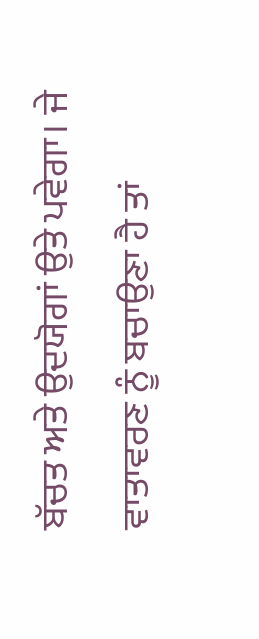ਬੱਚਤ ਅਤੇ ਉਦਯੋਗਾਂ ਉਤੇ ਪਵੇਗਾ। ਜੇ ਵਾਤਾਵਰਣ ਨੂੰ ਬਚਾਉਣਾ ਹੈ ਤਾਂ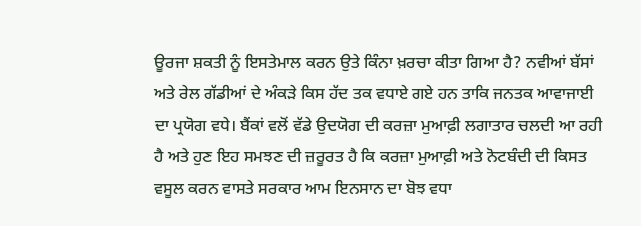ਊਰਜਾ ਸ਼ਕਤੀ ਨੂੰ ਇਸਤੇਮਾਲ ਕਰਨ ਉਤੇ ਕਿੰਨਾ ਖ਼ਰਚਾ ਕੀਤਾ ਗਿਆ ਹੈ? ਨਵੀਆਂ ਬੱਸਾਂ ਅਤੇ ਰੇਲ ਗੱਡੀਆਂ ਦੇ ਅੰਕੜੇ ਕਿਸ ਹੱਦ ਤਕ ਵਧਾਏ ਗਏ ਹਨ ਤਾਕਿ ਜਨਤਕ ਆਵਾਜਾਈ ਦਾ ਪ੍ਰਯੋਗ ਵਧੇ। ਬੈਂਕਾਂ ਵਲੋਂ ਵੱਡੇ ਉਦਯੋਗ ਦੀ ਕਰਜ਼ਾ ਮੁਆਫ਼ੀ ਲਗਾਤਾਰ ਚਲਦੀ ਆ ਰਹੀ ਹੈ ਅਤੇ ਹੁਣ ਇਹ ਸਮਝਣ ਦੀ ਜ਼ਰੂਰਤ ਹੈ ਕਿ ਕਰਜ਼ਾ ਮੁਆਫ਼ੀ ਅਤੇ ਨੋਟਬੰਦੀ ਦੀ ਕਿਸਤ ਵਸੂਲ ਕਰਨ ਵਾਸਤੇ ਸਰਕਾਰ ਆਮ ਇਨਸਾਨ ਦਾ ਬੋਝ ਵਧਾ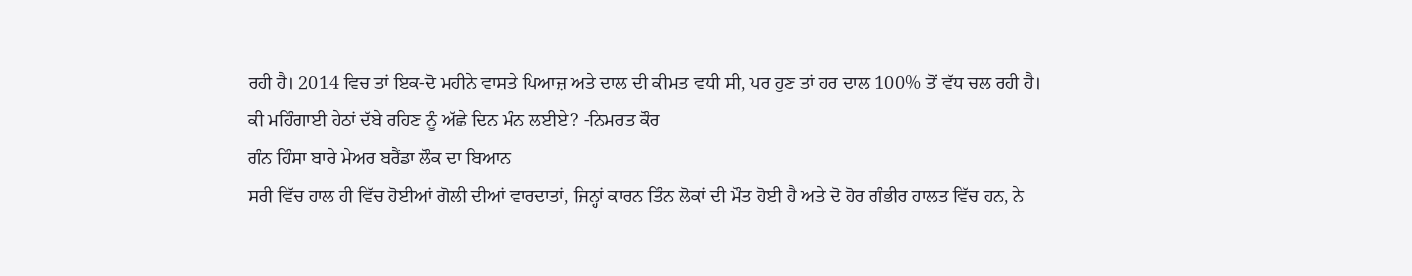ਰਹੀ ਹੈ। 2014 ਵਿਚ ਤਾਂ ਇਕ-ਦੋ ਮਹੀਨੇ ਵਾਸਤੇ ਪਿਆਜ਼ ਅਤੇ ਦਾਲ ਦੀ ਕੀਮਤ ਵਧੀ ਸੀ, ਪਰ ਹੁਣ ਤਾਂ ਹਰ ਦਾਲ 100% ਤੋਂ ਵੱਧ ਚਲ ਰਹੀ ਹੈ। ਕੀ ਮਹਿੰਗਾਈ ਹੇਠਾਂ ਦੱਬੇ ਰਹਿਣ ਨੂੰ ਅੱਛੇ ਦਿਨ ਮੰਨ ਲਈਏ? -ਨਿਮਰਤ ਕੌਰ
ਗੰਨ ਹਿੰਸਾ ਬਾਰੇ ਮੇਅਰ ਬਰੈਂਡਾ ਲੌਕ ਦਾ ਬਿਆਨ
ਸਰੀ ਵਿੱਚ ਹਾਲ ਹੀ ਵਿੱਚ ਹੋਈਆਂ ਗੋਲੀ ਦੀਆਂ ਵਾਰਦਾਤਾਂ, ਜਿਨ੍ਹਾਂ ਕਾਰਨ ਤਿੰਨ ਲੋਕਾਂ ਦੀ ਮੌਤ ਹੋਈ ਹੈ ਅਤੇ ਦੋ ਹੋਰ ਗੰਭੀਰ ਹਾਲਤ ਵਿੱਚ ਹਨ, ਨੇ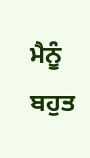ਮੈਨੂੰ ਬਹੁਤ